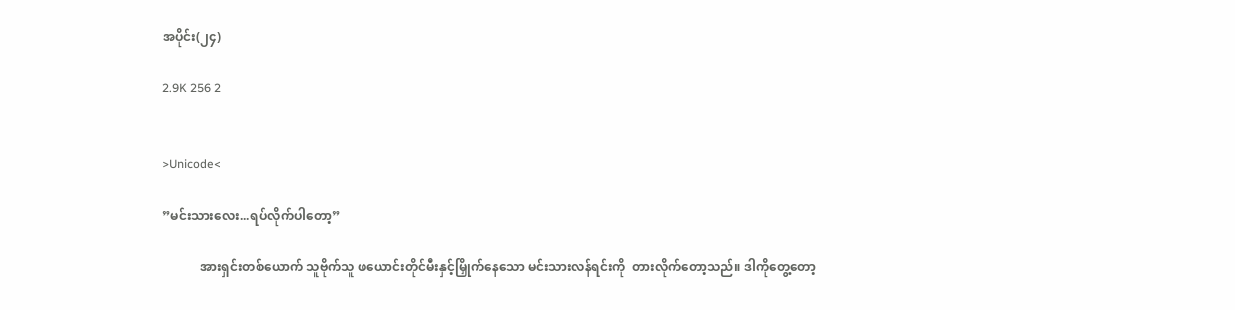အပိုင်း(၂၄)

2.9K 256 2


>Unicode<

”မင်းသားလေး...ရပ်လိုက်ပါတော့”

            အားရှင်းတစ်ယောက် သူဗိုက်သူ ဖယောင်းတိုင်မီးနှင့်မြှိုက်နေသော မင်းသားလန်ရင်းကို  တားလိုက်တော့သည်။ ဒါကိုတွေ့တော့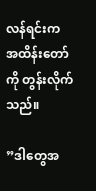လန်ရင်းက အထိန်းတော်ကို တွန်းလိုက်သည်။

”ဒါတွေအ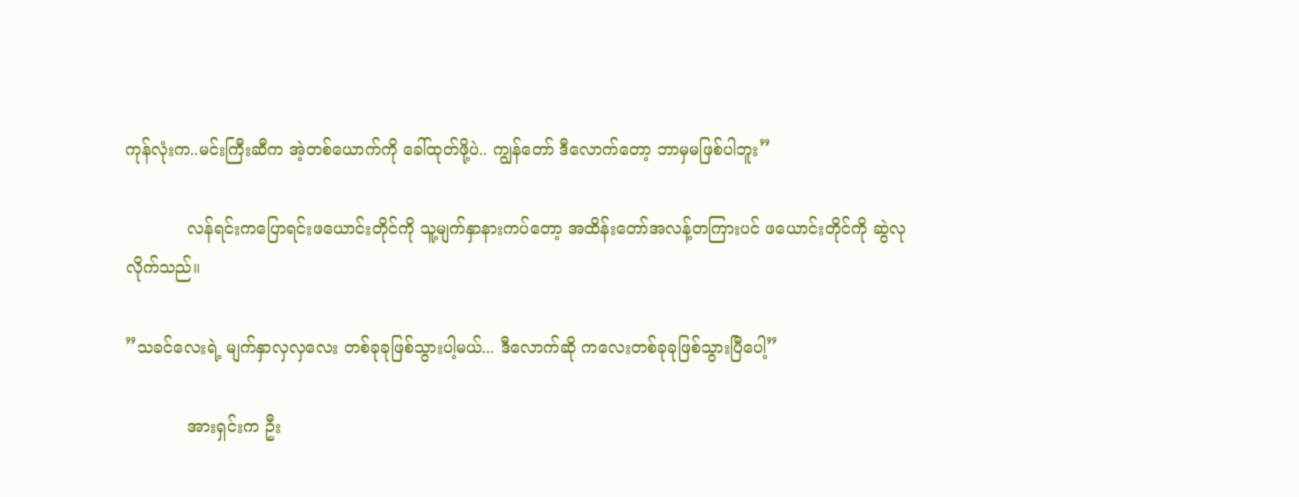ကုန်လုံးက..မင်းကြီးဆီက အဲ့တစ်ယောက်ကို ခေါ်ထုတ်ဖို့ပဲ.. ကျွန်တော် ဒီလောက်တော့ ဘာမှမဖြစ်ပါဘူး”

            လန်ရင်းကပြောရင်းဖယောင်းတိုင်ကို သူ့မျက်နှာနားကပ်တော့ အထိန်းတော်အလန့်တကြားပင် ဖယောင်းတိုင်ကို ဆွဲလုလိုက်သည်။

”သခင်လေးရဲ့ မျက်နှာလှလှလေး တစ်ခုခုဖြစ်သွားပါ့မယ်... ဒီလောက်ဆို ကလေးတစ်ခုခုဖြစ်သွားပြီပေါ့”

            အားရှင်းက ဦး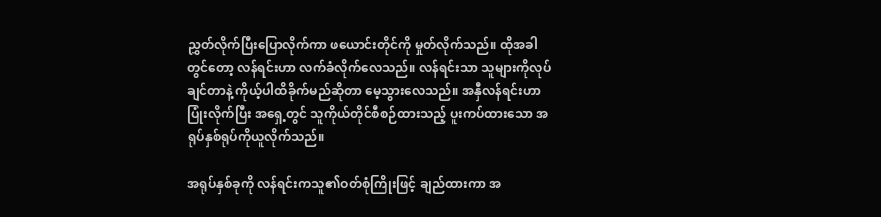ညွှတ်လိုက်ပြီးပြောလိုက်ကာ ဖယောင်းတိုင်ကို မှုတ်လိုက်သည်။ ထိုအခါတွင်တော့ လန်ရင်းဟာ လက်ခံလိုက်လေသည်။ လန်ရင်းသာ သူများကိုလုပ်ချင်တာနဲ့ ကိုယ့်ပါထိခိုက်မည်ဆိုတာ မေ့သွားလေသည်။ အနှီလန်ရင်းဟာ ပြုံးလိုက်ပြီး အရှေ့တွင် သူကိုယ်တိုင်စီစဉ်ထားသည့် ပူးကပ်ထားသော အရုပ်နှစ်ရုပ်ကိုယူလိုက်သည်။

အရုပ်နှစ်ခုကို လန်ရင်းကသူ၏ဝတ်စုံကြိုးဖြင့် ချည်ထားကာ အ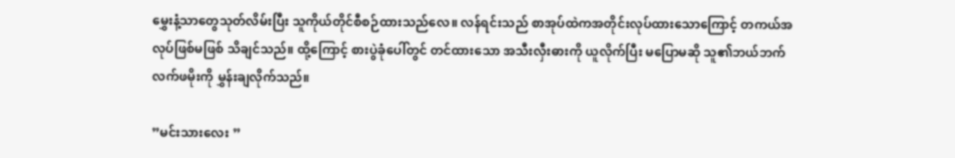မွှေးနံ့သာတွေသုတ်လိမ်းပြီး သူကိုယ်တိုင်စီစဉ်ထားသည်လေ။ လန်ရင်းသည် စာအုပ်ထဲကအတိုင်းလုပ်ထားသောကြောင့် တကယ်အလုပ်ဖြစ်မဖြစ် သိချင်သည်။ ထို့ကြောင့် စားပွဲခုံပေါ်တွင် တင်ထားသော အသီးလှီးဓားကို ယူလိုက်ပြီး မပြောမဆို သူ၏ဘယ်ဘက် လက်ဖမိုးကို မွှန်းချလိုက်သည်။

”မင်းသားလေး ”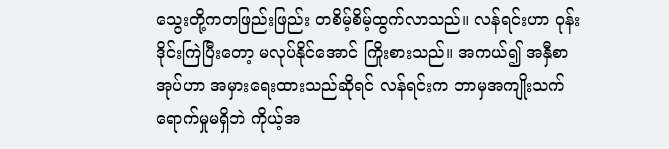သွေးတို့ကတဖြည်းဖြည်း တစိမ့်စိမ့်ထွက်လာသည်။ လန်ရင်းဟာ ဝုန်းဒိုင်းကြဲပြီးတော့ မလုပ်နိုင်အောင် ကြိုးစားသည်။ အကယ်၍ အနှီစာအုပ်ဟာ အမှားရေးထားသည်ဆိုရင် လန်ရင်းက ဘာမှအကျိုးသက်ရောက်မှုမရှိဘဲ ကိုယ့်အ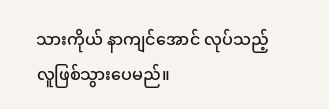သားကိုယ် နာကျင်အောင် လုပ်သည့်လူဖြစ်သွားပေမည်။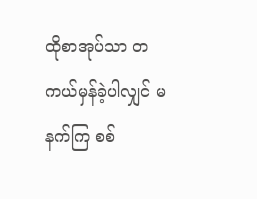ထိုစာအုပ်သာ တကယ်မှန်ခဲ့ပါလျှင် မနက်ကြ စစ်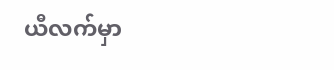ယီလက်မှာ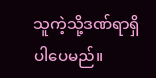သူကဲ့သို့ဒဏ်ရာရှိပါပေမည်။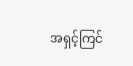အရှင့်ကြင်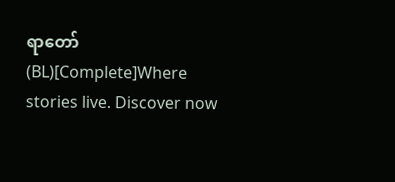ရာတော်(BL)[Complete]Where stories live. Discover now